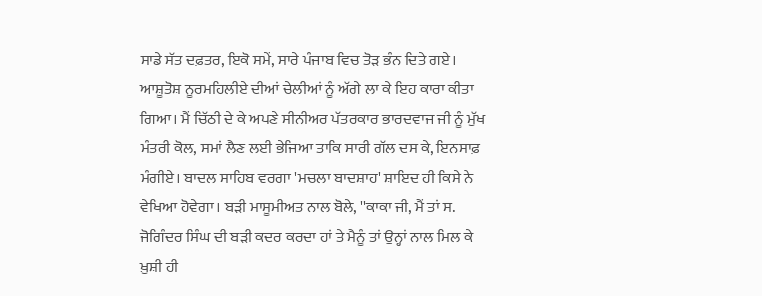ਸਾਡੇ ਸੱਤ ਦਫ਼ਤਰ, ਇਕੋ ਸਮੇਂ, ਸਾਰੇ ਪੰਜਾਬ ਵਿਚ ਤੋੜ ਭੰਨ ਦਿਤੇ ਗਏ। ਆਸ਼ੂਤੋਸ਼ ਨੂਰਮਹਿਲੀਏ ਦੀਆਂ ਚੇਲੀਆਂ ਨੂੰ ਅੱਗੇ ਲਾ ਕੇ ਇਹ ਕਾਰਾ ਕੀਤਾ ਗਿਆ। ਮੈਂ ਚਿੱਠੀ ਦੇ ਕੇ ਅਪਣੇ ਸੀਨੀਅਰ ਪੱਤਰਕਾਰ ਭਾਰਦਵਾਜ ਜੀ ਨੂੰ ਮੁੱਖ ਮੰਤਰੀ ਕੋਲ, ਸਮਾਂ ਲੈਣ ਲਈ ਭੇਜਿਆ ਤਾਕਿ ਸਾਰੀ ਗੱਲ ਦਸ ਕੇ, ਇਨਸਾਫ਼ ਮੰਗੀਏ। ਬਾਦਲ ਸਾਹਿਬ ਵਰਗਾ 'ਮਚਲਾ ਬਾਦਸ਼ਾਹ' ਸ਼ਾਇਦ ਹੀ ਕਿਸੇ ਨੇ ਵੇਖਿਆ ਹੋਵੇਗਾ। ਬੜੀ ਮਾਸੂਮੀਅਤ ਨਾਲ ਬੋਲੇ, ''ਕਾਕਾ ਜੀ, ਮੈਂ ਤਾਂ ਸ. ਜੋਗਿੰਦਰ ਸਿੰਘ ਦੀ ਬੜੀ ਕਦਰ ਕਰਦਾ ਹਾਂ ਤੇ ਮੈਨੂੰ ਤਾਂ ਉਨ੍ਹਾਂ ਨਾਲ ਮਿਲ ਕੇ ਖ਼ੁਸ਼ੀ ਹੀ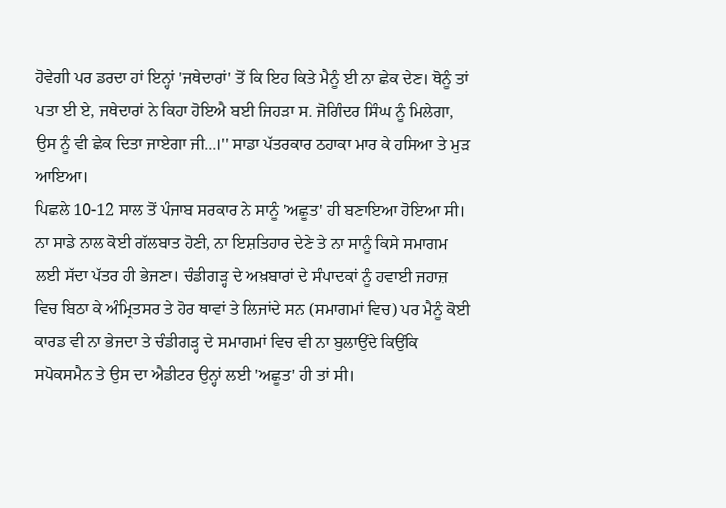ਹੋਵੇਗੀ ਪਰ ਡਰਦਾ ਹਾਂ ਇਨ੍ਹਾਂ 'ਜਥੇਦਾਰਾਂ' ਤੋਂ ਕਿ ਇਹ ਕਿਤੇ ਮੈਨੂੰ ਈ ਨਾ ਛੇਕ ਦੇਣ। ਥੋਨੂੰ ਤਾਂ ਪਤਾ ਈ ਏ, ਜਥੇਦਾਰਾਂ ਨੇ ਕਿਹਾ ਹੋਇਐ ਬਈ ਜਿਹੜਾ ਸ. ਜੋਗਿੰਦਰ ਸਿੰਘ ਨੂੰ ਮਿਲੇਗਾ, ਉਸ ਨੂੰ ਵੀ ਛੇਕ ਦਿਤਾ ਜਾਏਗਾ ਜੀ...।'' ਸਾਡਾ ਪੱਤਰਕਾਰ ਠਹਾਕਾ ਮਾਰ ਕੇ ਹਸਿਆ ਤੇ ਮੁੜ ਆਇਆ।
ਪਿਛਲੇ 10-12 ਸਾਲ ਤੋਂ ਪੰਜਾਬ ਸਰਕਾਰ ਨੇ ਸਾਨੂੰ 'ਅਛੂਤ' ਹੀ ਬਣਾਇਆ ਹੋਇਆ ਸੀ। ਨਾ ਸਾਡੇ ਨਾਲ ਕੋਈ ਗੱਲਬਾਤ ਹੋਣੀ, ਨਾ ਇਸ਼ਤਿਹਾਰ ਦੇਣੇ ਤੇ ਨਾ ਸਾਨੂੰ ਕਿਸੇ ਸਮਾਗਮ ਲਈ ਸੱਦਾ ਪੱਤਰ ਹੀ ਭੇਜਣਾ। ਚੰਡੀਗੜ੍ਹ ਦੇ ਅਖ਼ਬਾਰਾਂ ਦੇ ਸੰਪਾਦਕਾਂ ਨੂੰ ਹਵਾਈ ਜਹਾਜ਼ ਵਿਚ ਬਿਠਾ ਕੇ ਅੰਮ੍ਰਿਤਸਰ ਤੇ ਹੋਰ ਥਾਵਾਂ ਤੇ ਲਿਜਾਂਦੇ ਸਨ (ਸਮਾਗਮਾਂ ਵਿਚ) ਪਰ ਮੈਨੂੰ ਕੋਈ ਕਾਰਡ ਵੀ ਨਾ ਭੇਜਦਾ ਤੇ ਚੰਡੀਗੜ੍ਹ ਦੇ ਸਮਾਗਮਾਂ ਵਿਚ ਵੀ ਨਾ ਬੁਲਾਉਂਦੇ ਕਿਉਂਕਿ ਸਪੋਕਸਮੈਨ ਤੇ ਉਸ ਦਾ ਐਡੀਟਰ ਉਨ੍ਹਾਂ ਲਈ 'ਅਛੂਤ' ਹੀ ਤਾਂ ਸੀ।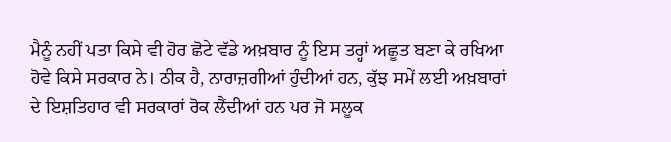ਮੈਨੂੰ ਨਹੀਂ ਪਤਾ ਕਿਸੇ ਵੀ ਹੋਰ ਛੋਟੇ ਵੱਡੇ ਅਖ਼ਬਾਰ ਨੂੰ ਇਸ ਤਰ੍ਹਾਂ ਅਛੂਤ ਬਣਾ ਕੇ ਰਖਿਆ ਹੋਵੇ ਕਿਸੇ ਸਰਕਾਰ ਨੇ। ਠੀਕ ਹੈ, ਨਾਰਾਜ਼ਗੀਆਂ ਹੁੰਦੀਆਂ ਹਨ, ਕੁੱਝ ਸਮੇਂ ਲਈ ਅਖ਼ਬਾਰਾਂ ਦੇ ਇਸ਼ਤਿਹਾਰ ਵੀ ਸਰਕਾਰਾਂ ਰੋਕ ਲੈਂਦੀਆਂ ਹਨ ਪਰ ਜੋ ਸਲੂਕ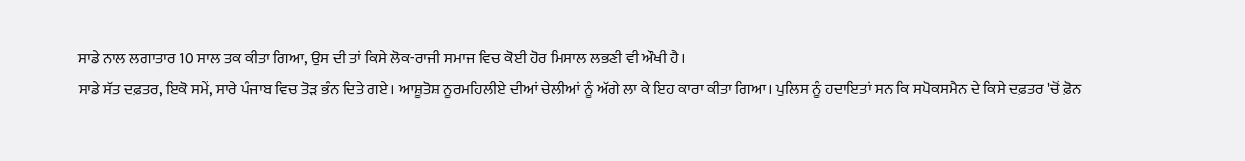ਸਾਡੇ ਨਾਲ ਲਗਾਤਾਰ 10 ਸਾਲ ਤਕ ਕੀਤਾ ਗਿਆ, ਉਸ ਦੀ ਤਾਂ ਕਿਸੇ ਲੋਕ-ਰਾਜੀ ਸਮਾਜ ਵਿਚ ਕੋਈ ਹੋਰ ਮਿਸਾਲ ਲਭਣੀ ਵੀ ਔਖੀ ਹੈ।
ਸਾਡੇ ਸੱਤ ਦਫ਼ਤਰ, ਇਕੋ ਸਮੇਂ, ਸਾਰੇ ਪੰਜਾਬ ਵਿਚ ਤੋੜ ਭੰਨ ਦਿਤੇ ਗਏ। ਆਸ਼ੂਤੋਸ਼ ਨੂਰਮਹਿਲੀਏ ਦੀਆਂ ਚੇਲੀਆਂ ਨੂੰ ਅੱਗੇ ਲਾ ਕੇ ਇਹ ਕਾਰਾ ਕੀਤਾ ਗਿਆ। ਪੁਲਿਸ ਨੂੰ ਹਦਾਇਤਾਂ ਸਨ ਕਿ ਸਪੋਕਸਮੈਨ ਦੇ ਕਿਸੇ ਦਫ਼ਤਰ 'ਚੋਂ ਫ਼ੋਨ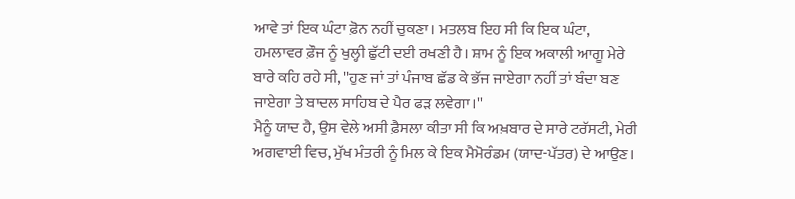ਆਵੇ ਤਾਂ ਇਕ ਘੰਟਾ ਫ਼ੋਨ ਨਹੀਂ ਚੁਕਣਾ। ਮਤਲਬ ਇਹ ਸੀ ਕਿ ਇਕ ਘੰਟਾ, ਹਮਲਾਵਰ ਫ਼ੌਜ ਨੂੰ ਖੁਲ੍ਹੀ ਛੁੱਟੀ ਦਈ ਰਖਣੀ ਹੈ। ਸ਼ਾਮ ਨੂੰ ਇਕ ਅਕਾਲੀ ਆਗੂ ਮੇਰੇ ਬਾਰੇ ਕਹਿ ਰਹੇ ਸੀ, ''ਹੁਣ ਜਾਂ ਤਾਂ ਪੰਜਾਬ ਛੱਡ ਕੇ ਭੱਜ ਜਾਏਗਾ ਨਹੀਂ ਤਾਂ ਬੰਦਾ ਬਣ ਜਾਏਗਾ ਤੇ ਬਾਦਲ ਸਾਹਿਬ ਦੇ ਪੈਰ ਫੜ ਲਵੇਗਾ।''
ਮੈਨੂੰ ਯਾਦ ਹੈ, ਉਸ ਵੇਲੇ ਅਸੀ ਫ਼ੈਸਲਾ ਕੀਤਾ ਸੀ ਕਿ ਅਖ਼ਬਾਰ ਦੇ ਸਾਰੇ ਟਰੱਸਟੀ, ਮੇਰੀ ਅਗਵਾਈ ਵਿਚ, ਮੁੱਖ ਮੰਤਰੀ ਨੂੰ ਮਿਲ ਕੇ ਇਕ ਮੈਮੋਰੰਡਮ (ਯਾਦ-ਪੱਤਰ) ਦੇ ਆਉਣ।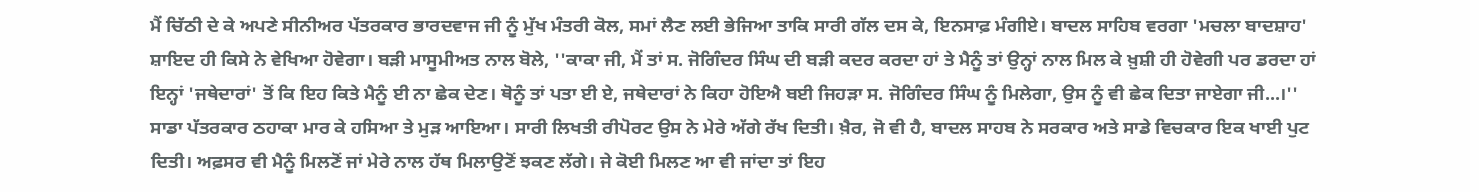ਮੈਂ ਚਿੱਠੀ ਦੇ ਕੇ ਅਪਣੇ ਸੀਨੀਅਰ ਪੱਤਰਕਾਰ ਭਾਰਦਵਾਜ ਜੀ ਨੂੰ ਮੁੱਖ ਮੰਤਰੀ ਕੋਲ, ਸਮਾਂ ਲੈਣ ਲਈ ਭੇਜਿਆ ਤਾਕਿ ਸਾਰੀ ਗੱਲ ਦਸ ਕੇ, ਇਨਸਾਫ਼ ਮੰਗੀਏ। ਬਾਦਲ ਸਾਹਿਬ ਵਰਗਾ 'ਮਚਲਾ ਬਾਦਸ਼ਾਹ' ਸ਼ਾਇਦ ਹੀ ਕਿਸੇ ਨੇ ਵੇਖਿਆ ਹੋਵੇਗਾ। ਬੜੀ ਮਾਸੂਮੀਅਤ ਨਾਲ ਬੋਲੇ, ''ਕਾਕਾ ਜੀ, ਮੈਂ ਤਾਂ ਸ. ਜੋਗਿੰਦਰ ਸਿੰਘ ਦੀ ਬੜੀ ਕਦਰ ਕਰਦਾ ਹਾਂ ਤੇ ਮੈਨੂੰ ਤਾਂ ਉਨ੍ਹਾਂ ਨਾਲ ਮਿਲ ਕੇ ਖ਼ੁਸ਼ੀ ਹੀ ਹੋਵੇਗੀ ਪਰ ਡਰਦਾ ਹਾਂ ਇਨ੍ਹਾਂ 'ਜਥੇਦਾਰਾਂ' ਤੋਂ ਕਿ ਇਹ ਕਿਤੇ ਮੈਨੂੰ ਈ ਨਾ ਛੇਕ ਦੇਣ। ਥੋਨੂੰ ਤਾਂ ਪਤਾ ਈ ਏ, ਜਥੇਦਾਰਾਂ ਨੇ ਕਿਹਾ ਹੋਇਐ ਬਈ ਜਿਹੜਾ ਸ. ਜੋਗਿੰਦਰ ਸਿੰਘ ਨੂੰ ਮਿਲੇਗਾ, ਉਸ ਨੂੰ ਵੀ ਛੇਕ ਦਿਤਾ ਜਾਏਗਾ ਜੀ...।''
ਸਾਡਾ ਪੱਤਰਕਾਰ ਠਹਾਕਾ ਮਾਰ ਕੇ ਹਸਿਆ ਤੇ ਮੁੜ ਆਇਆ। ਸਾਰੀ ਲਿਖਤੀ ਰੀਪੋਰਟ ਉਸ ਨੇ ਮੇਰੇ ਅੱਗੇ ਰੱਖ ਦਿਤੀ। ਖ਼ੈਰ, ਜੋ ਵੀ ਹੈ, ਬਾਦਲ ਸਾਹਬ ਨੇ ਸਰਕਾਰ ਅਤੇ ਸਾਡੇ ਵਿਚਕਾਰ ਇਕ ਖਾਈ ਪੁਟ ਦਿਤੀ। ਅਫ਼ਸਰ ਵੀ ਮੈਨੂੰ ਮਿਲਣੋਂ ਜਾਂ ਮੇਰੇ ਨਾਲ ਹੱਥ ਮਿਲਾਉਣੋਂ ਝਕਣ ਲੱਗੇ। ਜੇ ਕੋਈ ਮਿਲਣ ਆ ਵੀ ਜਾਂਦਾ ਤਾਂ ਇਹ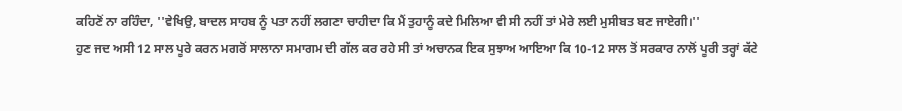ਕਹਿਣੋਂ ਨਾ ਰਹਿੰਦਾ, ''ਵੇਖਿਉ, ਬਾਦਲ ਸਾਹਬ ਨੂੰ ਪਤਾ ਨਹੀਂ ਲਗਣਾ ਚਾਹੀਦਾ ਕਿ ਮੈਂ ਤੁਹਾਨੂੰ ਕਦੇ ਮਿਲਿਆ ਵੀ ਸੀ ਨਹੀਂ ਤਾਂ ਮੇਰੇ ਲਈ ਮੁਸੀਬਤ ਬਣ ਜਾਏਗੀ।''
ਹੁਣ ਜਦ ਅਸੀ 12 ਸਾਲ ਪੂਰੇ ਕਰਨ ਮਗਰੋਂ ਸਾਲਾਨਾ ਸਮਾਗਮ ਦੀ ਗੱਲ ਕਰ ਰਹੇ ਸੀ ਤਾਂ ਅਚਾਨਕ ਇਕ ਸੁਝਾਅ ਆਇਆ ਕਿ 10-12 ਸਾਲ ਤੋਂ ਸਰਕਾਰ ਨਾਲੋਂ ਪੂਰੀ ਤਰ੍ਹਾਂ ਕੱਟੇ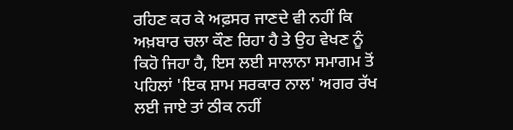ਰਹਿਣ ਕਰ ਕੇ ਅਫ਼ਸਰ ਜਾਣਦੇ ਵੀ ਨਹੀਂ ਕਿ ਅਖ਼ਬਾਰ ਚਲਾ ਕੌਣ ਰਿਹਾ ਹੈ ਤੇ ਉਹ ਵੇਖਣ ਨੂੰ ਕਿਹੋ ਜਿਹਾ ਹੈ, ਇਸ ਲਈ ਸਾਲਾਨਾ ਸਮਾਗਮ ਤੋਂ ਪਹਿਲਾਂ 'ਇਕ ਸ਼ਾਮ ਸਰਕਾਰ ਨਾਲ' ਅਗਰ ਰੱਖ ਲਈ ਜਾਏ ਤਾਂ ਠੀਕ ਨਹੀਂ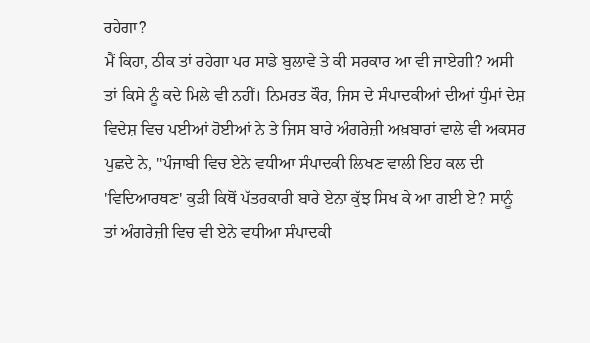ਰਹੇਗਾ?
ਮੈਂ ਕਿਹਾ, ਠੀਕ ਤਾਂ ਰਹੇਗਾ ਪਰ ਸਾਡੇ ਬੁਲਾਵੇ ਤੇ ਕੀ ਸਰਕਾਰ ਆ ਵੀ ਜਾਏਗੀ? ਅਸੀ ਤਾਂ ਕਿਸੇ ਨੂੰ ਕਦੇ ਮਿਲੇ ਵੀ ਨਹੀਂ। ਨਿਮਰਤ ਕੌਰ, ਜਿਸ ਦੇ ਸੰਪਾਦਕੀਆਂ ਦੀਆਂ ਧੁੰਮਾਂ ਦੇਸ਼ ਵਿਦੇਸ਼ ਵਿਚ ਪਈਆਂ ਹੋਈਆਂ ਨੇ ਤੇ ਜਿਸ ਬਾਰੇ ਅੰਗਰੇਜ਼ੀ ਅਖ਼ਬਾਰਾਂ ਵਾਲੇ ਵੀ ਅਕਸਰ ਪੁਛਦੇ ਨੇ, ''ਪੰਜਾਬੀ ਵਿਚ ਏਨੇ ਵਧੀਆ ਸੰਪਾਦਕੀ ਲਿਖਣ ਵਾਲੀ ਇਹ ਕਲ ਦੀ 'ਵਿਦਿਆਰਥਣ' ਕੁੜੀ ਕਿਥੋਂ ਪੱਤਰਕਾਰੀ ਬਾਰੇ ਏਨਾ ਕੁੱਝ ਸਿਖ ਕੇ ਆ ਗਈ ਏ? ਸਾਨੂੰ ਤਾਂ ਅੰਗਰੇਜ਼ੀ ਵਿਚ ਵੀ ਏਨੇ ਵਧੀਆ ਸੰਪਾਦਕੀ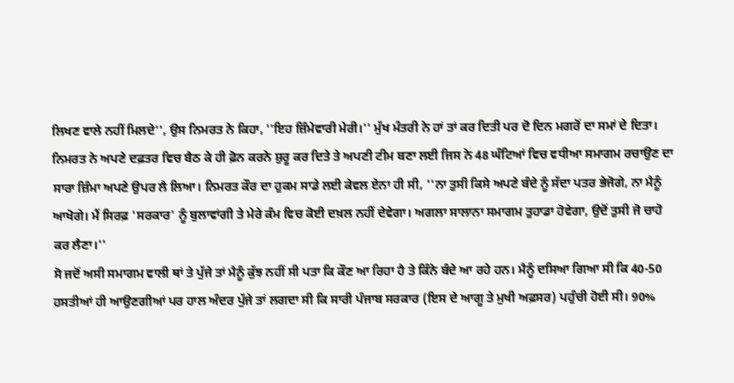ਲਿਖਣ ਵਾਲੇ ਨਹੀਂ ਮਿਲਦੇ'', ਉਸ ਨਿਮਰਤ ਨੇ ਕਿਹਾ, ''ਇਹ ਜ਼ਿੰਮੇਵਾਰੀ ਮੇਰੀ।'' ਮੁੱਖ ਮੰਤਰੀ ਨੇ ਹਾਂ ਤਾਂ ਕਰ ਦਿਤੀ ਪਰ ਦੋ ਦਿਨ ਮਗਰੋਂ ਦਾ ਸਮਾਂ ਦੇ ਦਿਤਾ। ਨਿਮਰਤ ਨੇ ਅਪਣੇ ਦਫ਼ਤਰ ਵਿਚ ਬੈਠ ਕੇ ਹੀ ਫ਼ੋਨ ਕਰਨੇ ਸ਼ੁਰੂ ਕਰ ਦਿਤੇ ਤੇ ਅਪਣੀ ਟੀਮ ਬਣਾ ਲਈ ਜਿਸ ਨੇ 48 ਘੰਟਿਆਂ ਵਿਚ ਵਧੀਆ ਸਮਾਗਮ ਰਚਾਉਣ ਦਾ ਸਾਰਾ ਜ਼ਿੰਮਾ ਅਪਣੇ ਉਪਰ ਲੈ ਲਿਆ। ਨਿਮਰਤ ਕੌਰ ਦਾ ਹੁਕਮ ਸਾਡੇ ਲਈ ਕੇਵਲ ਏਨਾ ਹੀ ਸੀ, ''ਨਾ ਤੁਸੀ ਕਿਸੇ ਅਪਣੇ ਬੰਦੇ ਨੂੰ ਸੱਦਾ ਪਤਰ ਭੇਜੋਗੇ, ਨਾ ਮੈਨੂੰ ਆਖੋਗੇ। ਮੈਂ ਸਿਰਫ਼ 'ਸਰਕਾਰ' ਨੂੰ ਬੁਲਾਵਾਂਗੀ ਤੇ ਮੇਰੇ ਕੰਮ ਵਿਚ ਕੋਈ ਦਖ਼ਲ ਨਹੀਂ ਦੇਵੇਗਾ। ਅਗਲਾ ਸਾਲਾਨਾ ਸਮਾਗਮ ਤੁਹਾਡਾ ਹੋਵੇਗਾ, ਉਦੋਂ ਤੁਸੀ ਜੋ ਚਾਹੋ ਕਰ ਲੈਣਾ।''
ਸੋ ਜਦੋਂ ਅਸੀ ਸਮਾਗਮ ਵਾਲੀ ਥਾਂ ਤੇ ਪੁੱਜੇ ਤਾਂ ਮੈਨੂੰ ਕੁੱਝ ਨਹੀਂ ਸੀ ਪਤਾ ਕਿ ਕੌਣ ਆ ਰਿਹਾ ਹੈ ਤੇ ਕਿੰਨੇ ਬੰਦੇ ਆ ਰਹੇ ਹਨ। ਮੈਨੂੰ ਦਸਿਆ ਗਿਆ ਸੀ ਕਿ 40-50 ਹਸਤੀਆਂ ਹੀ ਆਉਣਗੀਆਂ ਪਰ ਹਾਲ ਅੰਦਰ ਪੁੱਜੇ ਤਾਂ ਲਗਦਾ ਸੀ ਕਿ ਸਾਰੀ ਪੰਜਾਬ ਸਰਕਾਰ (ਇਸ ਦੇ ਆਗੂ ਤੇ ਮੁਖੀ ਅਫ਼ਸਰ) ਪਹੁੰਚੀ ਹੋਈ ਸੀ। 90%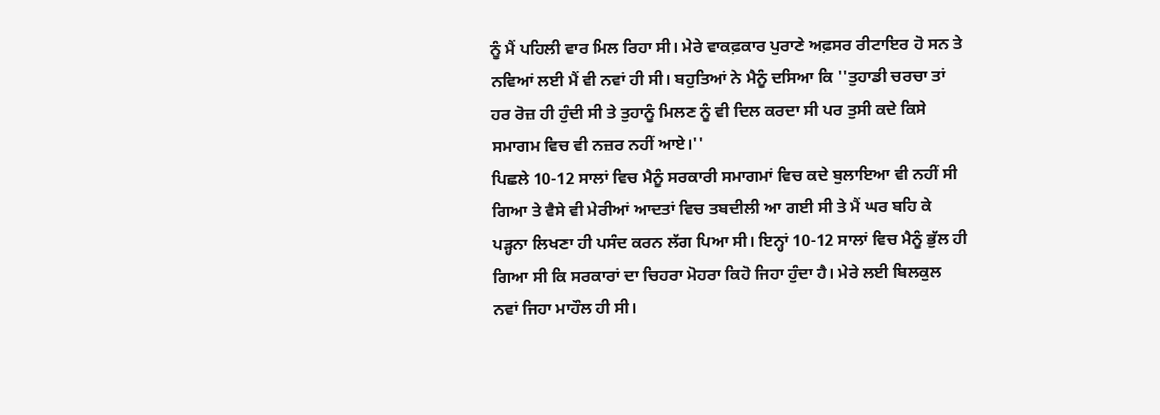ਨੂੰ ਮੈਂ ਪਹਿਲੀ ਵਾਰ ਮਿਲ ਰਿਹਾ ਸੀ। ਮੇਰੇ ਵਾਕਫ਼ਕਾਰ ਪੁਰਾਣੇ ਅਫ਼ਸਰ ਰੀਟਾਇਰ ਹੋ ਸਨ ਤੇ ਨਵਿਆਂ ਲਈ ਮੈਂ ਵੀ ਨਵਾਂ ਹੀ ਸੀ। ਬਹੁਤਿਆਂ ਨੇ ਮੈਨੂੰ ਦਸਿਆ ਕਿ ''ਤੁਹਾਡੀ ਚਰਚਾ ਤਾਂ ਹਰ ਰੋਜ਼ ਹੀ ਹੁੰਦੀ ਸੀ ਤੇ ਤੁਹਾਨੂੰ ਮਿਲਣ ਨੂੰ ਵੀ ਦਿਲ ਕਰਦਾ ਸੀ ਪਰ ਤੁਸੀ ਕਦੇ ਕਿਸੇ ਸਮਾਗਮ ਵਿਚ ਵੀ ਨਜ਼ਰ ਨਹੀਂ ਆਏ।''
ਪਿਛਲੇ 10-12 ਸਾਲਾਂ ਵਿਚ ਮੈਨੂੰ ਸਰਕਾਰੀ ਸਮਾਗਮਾਂ ਵਿਚ ਕਦੇ ਬੁਲਾਇਆ ਵੀ ਨਹੀਂ ਸੀ ਗਿਆ ਤੇ ਵੈਸੇ ਵੀ ਮੇਰੀਆਂ ਆਦਤਾਂ ਵਿਚ ਤਬਦੀਲੀ ਆ ਗਈ ਸੀ ਤੇ ਮੈਂ ਘਰ ਬਹਿ ਕੇ ਪੜ੍ਹਨਾ ਲਿਖਣਾ ਹੀ ਪਸੰਦ ਕਰਨ ਲੱਗ ਪਿਆ ਸੀ। ਇਨ੍ਹਾਂ 10-12 ਸਾਲਾਂ ਵਿਚ ਮੈਨੂੰ ਭੁੱਲ ਹੀ ਗਿਆ ਸੀ ਕਿ ਸਰਕਾਰਾਂ ਦਾ ਚਿਹਰਾ ਮੋਹਰਾ ਕਿਹੋ ਜਿਹਾ ਹੁੰਦਾ ਹੈ। ਮੇਰੇ ਲਈ ਬਿਲਕੁਲ ਨਵਾਂ ਜਿਹਾ ਮਾਹੌਲ ਹੀ ਸੀ।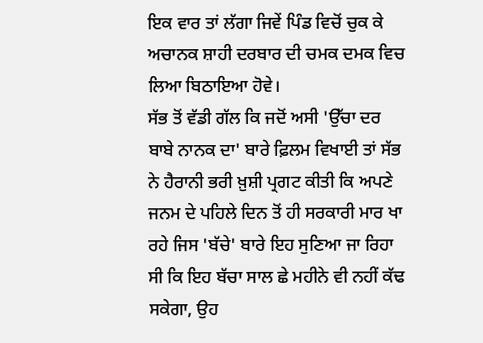ਇਕ ਵਾਰ ਤਾਂ ਲੱਗਾ ਜਿਵੇਂ ਪਿੰਡ ਵਿਚੋਂ ਚੁਕ ਕੇ ਅਚਾਨਕ ਸ਼ਾਹੀ ਦਰਬਾਰ ਦੀ ਚਮਕ ਦਮਕ ਵਿਚ ਲਿਆ ਬਿਠਾਇਆ ਹੋਵੇ।
ਸੱਭ ਤੋਂ ਵੱਡੀ ਗੱਲ ਕਿ ਜਦੋਂ ਅਸੀ 'ਉੱਚਾ ਦਰ ਬਾਬੇ ਨਾਨਕ ਦਾ' ਬਾਰੇ ਫ਼ਿਲਮ ਵਿਖਾਈ ਤਾਂ ਸੱਭ ਨੇ ਹੈਰਾਨੀ ਭਰੀ ਖ਼ੁਸ਼ੀ ਪ੍ਰਗਟ ਕੀਤੀ ਕਿ ਅਪਣੇ ਜਨਮ ਦੇ ਪਹਿਲੇ ਦਿਨ ਤੋਂ ਹੀ ਸਰਕਾਰੀ ਮਾਰ ਖਾ ਰਹੇ ਜਿਸ 'ਬੱਚੇ' ਬਾਰੇ ਇਹ ਸੁਣਿਆ ਜਾ ਰਿਹਾ ਸੀ ਕਿ ਇਹ ਬੱਚਾ ਸਾਲ ਛੇ ਮਹੀਨੇ ਵੀ ਨਹੀਂ ਕੱਢ ਸਕੇਗਾ, ਉਹ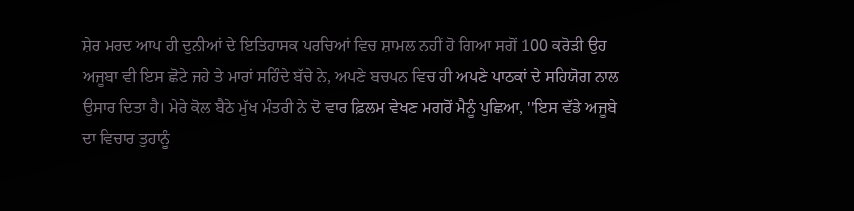ਸ਼ੇਰ ਮਰਦ ਆਪ ਹੀ ਦੁਨੀਆਂ ਦੇ ਇਤਿਹਾਸਕ ਪਰਚਿਆਂ ਵਿਚ ਸ਼ਾਮਲ ਨਹੀਂ ਹੋ ਗਿਆ ਸਗੋਂ 100 ਕਰੋੜੀ ਉਹ ਅਜੂਬਾ ਵੀ ਇਸ ਛੋਟੇ ਜਹੇ ਤੇ ਮਾਰਾਂ ਸਹਿੰਦੇ ਬੱਚੇ ਨੇ, ਅਪਣੇ ਬਚਪਨ ਵਿਚ ਹੀ ਅਪਣੇ ਪਾਠਕਾਂ ਦੇ ਸਹਿਯੋਗ ਨਾਲ ਉਸਾਰ ਦਿਤਾ ਹੈ। ਮੇਰੇ ਕੋਲ ਬੈਠੇ ਮੁੱਖ ਮੰਤਰੀ ਨੇ ਦੋ ਵਾਰ ਫ਼ਿਲਮ ਵੇਖਣ ਮਗਰੋਂ ਮੈਨੂੰ ਪੁਛਿਆ, ''ਇਸ ਵੱਡੇ ਅਜੂਬੇ ਦਾ ਵਿਚਾਰ ਤੁਹਾਨੂੰ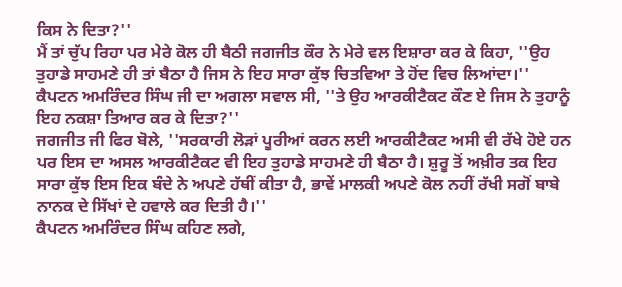ਕਿਸ ਨੇ ਦਿਤਾ?''
ਮੈਂ ਤਾਂ ਚੁੱਪ ਰਿਹਾ ਪਰ ਮੇਰੇ ਕੋਲ ਹੀ ਬੈਠੀ ਜਗਜੀਤ ਕੌਰ ਨੇ ਮੇਰੇ ਵਲ ਇਸ਼ਾਰਾ ਕਰ ਕੇ ਕਿਹਾ, ''ਉਹ ਤੁਹਾਡੇ ਸਾਹਮਣੇ ਹੀ ਤਾਂ ਬੈਠਾ ਹੈ ਜਿਸ ਨੇ ਇਹ ਸਾਰਾ ਕੁੱਝ ਚਿਤਵਿਆ ਤੇ ਹੋਂਦ ਵਿਚ ਲਿਆਂਦਾ।''
ਕੈਪਟਨ ਅਮਰਿੰਦਰ ਸਿੰਘ ਜੀ ਦਾ ਅਗਲਾ ਸਵਾਲ ਸੀ, ''ਤੇ ਉਹ ਆਰਕੀਟੈਕਟ ਕੌਣ ਏ ਜਿਸ ਨੇ ਤੁਹਾਨੂੰ ਇਹ ਨਕਸ਼ਾ ਤਿਆਰ ਕਰ ਕੇ ਦਿਤਾ?''
ਜਗਜੀਤ ਜੀ ਫਿਰ ਬੋਲੇ, ''ਸਰਕਾਰੀ ਲੋੜਾਂ ਪੂਰੀਆਂ ਕਰਨ ਲਈ ਆਰਕੀਟੈਕਟ ਅਸੀ ਵੀ ਰੱਖੇ ਹੋਏ ਹਨ ਪਰ ਇਸ ਦਾ ਅਸਲ ਆਰਕੀਟੈਕਟ ਵੀ ਇਹ ਤੁਹਾਡੇ ਸਾਹਮਣੇ ਹੀ ਬੈਠਾ ਹੈ। ਸ਼ੁਰੂ ਤੋਂ ਅਖ਼ੀਰ ਤਕ ਇਹ ਸਾਰਾ ਕੁੱਝ ਇਸ ਇਕ ਬੰਦੇ ਨੇ ਅਪਣੇ ਹੱਥੀਂ ਕੀਤਾ ਹੈ, ਭਾਵੇਂ ਮਾਲਕੀ ਅਪਣੇ ਕੋਲ ਨਹੀਂ ਰੱਖੀ ਸਗੋਂ ਬਾਬੇ ਨਾਨਕ ਦੇ ਸਿੱਖਾਂ ਦੇ ਹਵਾਲੇ ਕਰ ਦਿਤੀ ਹੈ।''
ਕੈਪਟਨ ਅਮਰਿੰਦਰ ਸਿੰਘ ਕਹਿਣ ਲਗੇ,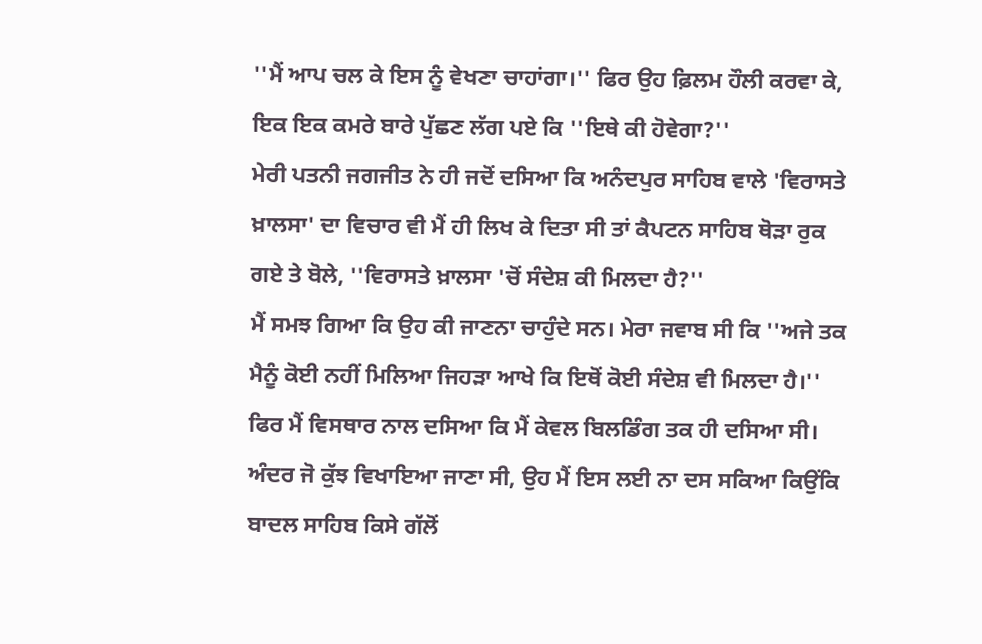''ਮੈਂ ਆਪ ਚਲ ਕੇ ਇਸ ਨੂੰ ਵੇਖਣਾ ਚਾਹਾਂਗਾ।'' ਫਿਰ ਉਹ ਫ਼ਿਲਮ ਹੌਲੀ ਕਰਵਾ ਕੇ, ਇਕ ਇਕ ਕਮਰੇ ਬਾਰੇ ਪੁੱਛਣ ਲੱਗ ਪਏ ਕਿ ''ਇਥੇ ਕੀ ਹੋਵੇਗਾ?''
ਮੇਰੀ ਪਤਨੀ ਜਗਜੀਤ ਨੇ ਹੀ ਜਦੋਂ ਦਸਿਆ ਕਿ ਅਨੰਦਪੁਰ ਸਾਹਿਬ ਵਾਲੇ 'ਵਿਰਾਸਤੇ ਖ਼ਾਲਸਾ' ਦਾ ਵਿਚਾਰ ਵੀ ਮੈਂ ਹੀ ਲਿਖ ਕੇ ਦਿਤਾ ਸੀ ਤਾਂ ਕੈਪਟਨ ਸਾਹਿਬ ਥੋੜਾ ਰੁਕ ਗਏ ਤੇ ਬੋਲੇ, ''ਵਿਰਾਸਤੇ ਖ਼ਾਲਸਾ 'ਚੋਂ ਸੰਦੇਸ਼ ਕੀ ਮਿਲਦਾ ਹੈ?''
ਮੈਂ ਸਮਝ ਗਿਆ ਕਿ ਉਹ ਕੀ ਜਾਣਨਾ ਚਾਹੁੰਦੇ ਸਨ। ਮੇਰਾ ਜਵਾਬ ਸੀ ਕਿ ''ਅਜੇ ਤਕ ਮੈਨੂੰ ਕੋਈ ਨਹੀਂ ਮਿਲਿਆ ਜਿਹੜਾ ਆਖੇ ਕਿ ਇਥੋਂ ਕੋਈ ਸੰਦੇਸ਼ ਵੀ ਮਿਲਦਾ ਹੈ।'' ਫਿਰ ਮੈਂ ਵਿਸਥਾਰ ਨਾਲ ਦਸਿਆ ਕਿ ਮੈਂ ਕੇਵਲ ਬਿਲਡਿੰਗ ਤਕ ਹੀ ਦਸਿਆ ਸੀ। ਅੰਦਰ ਜੋ ਕੁੱਝ ਵਿਖਾਇਆ ਜਾਣਾ ਸੀ, ਉਹ ਮੈਂ ਇਸ ਲਈ ਨਾ ਦਸ ਸਕਿਆ ਕਿਉਂਕਿ ਬਾਦਲ ਸਾਹਿਬ ਕਿਸੇ ਗੱਲੋਂ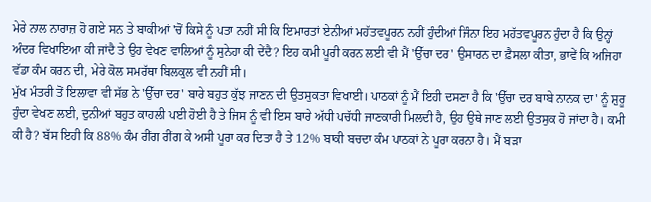ਮੇਰੇ ਨਾਲ ਨਾਰਾਜ਼ ਹੋ ਗਏ ਸਨ ਤੇ ਬਾਕੀਆਂ 'ਚੋਂ ਕਿਸੇ ਨੂੰ ਪਤਾ ਨਹੀਂ ਸੀ ਕਿ ਇਮਾਰਤਾਂ ਏਨੀਆਂ ਮਹੱਤਵਪੂਰਨ ਨਹੀਂ ਹੁੰਦੀਆਂ ਜਿੰਨਾ ਇਹ ਮਹੱਤਵਪੂਰਨ ਹੁੰਦਾ ਹੈ ਕਿ ਉਨ੍ਹਾਂ ਅੰਦਰ ਵਿਖਾਇਆ ਕੀ ਜਾਂਦੈ ਤੇ ਉਹ ਵੇਖਣ ਵਾਲਿਆਂ ਨੂੰ ਸੁਨੇਹਾ ਕੀ ਦੇਂਦੈ? ਇਹ ਕਮੀ ਪੂਰੀ ਕਰਨ ਲਈ ਵੀ ਮੈਂ 'ਉੱਚਾ ਦਰ' ਉਸਾਰਨ ਦਾ ਫ਼ੈਸਲਾ ਕੀਤਾ, ਭਾਵੇਂ ਕਿ ਅਜਿਹਾ ਵੱਡਾ ਕੰਮ ਕਰਨ ਦੀ, ਮੇਰੇ ਕੋਲ ਸਮਰੱਥਾ ਬਿਲਕੁਲ ਵੀ ਨਹੀਂ ਸੀ।
ਮੁੱਖ ਮੰਤਰੀ ਤੋਂ ਇਲਾਵਾ ਵੀ ਸੱਭ ਨੇ 'ਉੱਚਾ ਦਰ' ਬਾਰੇ ਬਹੁਤ ਕੁੱਝ ਜਾਣਨ ਦੀ ਉਤਸੁਕਤਾ ਵਿਖਾਈ। ਪਾਠਕਾਂ ਨੂੰ ਮੈਂ ਇਹੀ ਦਸਣਾ ਹੈ ਕਿ 'ਉੱਚਾ ਦਰ ਬਾਬੇ ਨਾਨਕ ਦਾ' ਨੂੰ ਸ਼ੁਰੂ ਹੁੰਦਾ ਵੇਖਣ ਲਈ, ਦੁਨੀਆਂ ਬਹੁਤ ਕਾਹਲੀ ਪਈ ਹੋਈ ਹੈ ਤੇ ਜਿਸ ਨੂੰ ਵੀ ਇਸ ਬਾਰੇ ਅੱਧੀ ਪਚੱਧੀ ਜਾਣਕਾਰੀ ਮਿਲਦੀ ਹੈ, ਉਹ ਉਥੇ ਜਾਣ ਲਈ ਉਤਸੁਕ ਹੋ ਜਾਂਦਾ ਹੈ। ਕਮੀ ਕੀ ਹੈ? ਬੱਸ ਇਹੀ ਕਿ 88% ਕੰਮ ਰੀਂਗ ਰੀਂਗ ਕੇ ਅਸੀ ਪੂਰਾ ਕਰ ਦਿਤਾ ਹੈ ਤੇ 12% ਬਾਕੀ ਬਚਦਾ ਕੰਮ ਪਾਠਕਾਂ ਨੇ ਪੂਰਾ ਕਰਨਾ ਹੈ। ਮੈਂ ਬੜਾ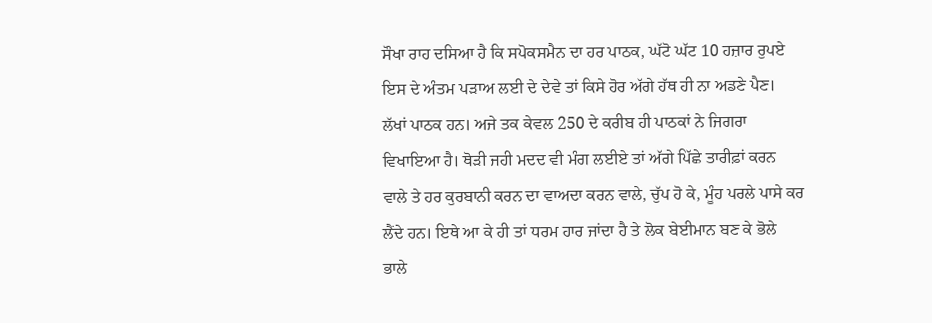ਸੌਖਾ ਰਾਹ ਦਸਿਆ ਹੈ ਕਿ ਸਪੋਕਸਮੈਨ ਦਾ ਹਰ ਪਾਠਕ, ਘੱਟੋ ਘੱਟ 10 ਹਜ਼ਾਰ ਰੁਪਏ ਇਸ ਦੇ ਅੰਤਮ ਪੜਾਅ ਲਈ ਦੇ ਦੇਵੇ ਤਾਂ ਕਿਸੇ ਹੋਰ ਅੱਗੇ ਹੱਥ ਹੀ ਨਾ ਅਡਣੇ ਪੈਣ। ਲੱਖਾਂ ਪਾਠਕ ਹਨ। ਅਜੇ ਤਕ ਕੇਵਲ 250 ਦੇ ਕਰੀਬ ਹੀ ਪਾਠਕਾਂ ਨੇ ਜਿਗਰਾ ਵਿਖਾਇਆ ਹੈ। ਥੋੜੀ ਜਹੀ ਮਦਦ ਵੀ ਮੰਗ ਲਈਏ ਤਾਂ ਅੱਗੇ ਪਿੱਛੇ ਤਾਰੀਫ਼ਾਂ ਕਰਨ ਵਾਲੇ ਤੇ ਹਰ ਕੁਰਬਾਨੀ ਕਰਨ ਦਾ ਵਾਅਦਾ ਕਰਨ ਵਾਲੇ, ਚੁੱਪ ਹੋ ਕੇ, ਮੂੰਹ ਪਰਲੇ ਪਾਸੇ ਕਰ ਲੈਂਦੇ ਹਨ। ਇਥੇ ਆ ਕੇ ਹੀ ਤਾਂ ਧਰਮ ਹਾਰ ਜਾਂਦਾ ਹੈ ਤੇ ਲੋਕ ਬੇਈਮਾਨ ਬਣ ਕੇ ਭੋਲੇ ਭਾਲੇ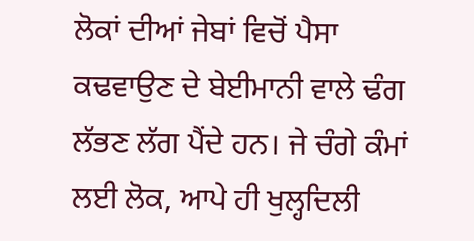ਲੋਕਾਂ ਦੀਆਂ ਜੇਬਾਂ ਵਿਚੋਂ ਪੈਸਾ ਕਢਵਾਉਣ ਦੇ ਬੇਈਮਾਨੀ ਵਾਲੇ ਢੰਗ ਲੱਭਣ ਲੱਗ ਪੈਂਦੇ ਹਨ। ਜੇ ਚੰਗੇ ਕੰਮਾਂ ਲਈ ਲੋਕ, ਆਪੇ ਹੀ ਖੁਲ੍ਹਦਿਲੀ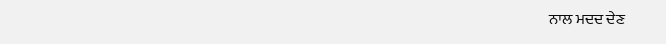ਨਾਲ ਮਦਦ ਦੇਣ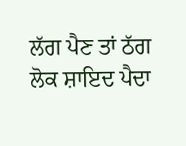ਲੱਗ ਪੈਣ ਤਾਂ ਠੱਗ ਲੋਕ ਸ਼ਾਇਦ ਪੈਦਾ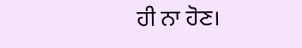ਹੀ ਨਾ ਹੋਣ।